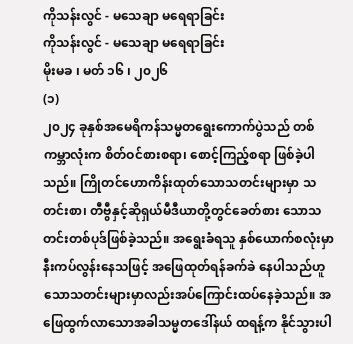ကိုသန်းလွင် - မသေချာ မရေရာခြင်း
ကိုသန်းလွင် - မသေချာ မရေရာခြင်း
မိုးမခ ၊ မတ် ၁၆ ၊ ၂၀၂၆
(၁)
၂၀၂၄ ခုနှစ်အမေရိကန်သမ္မတရွေးကောက်ပွဲသည် တစ်ကမ္ဘာလုံးက စိတ်ဝင်စားစရာ၊ စောင့်ကြည့်စရာ ဖြစ်ခဲ့ပါသည်။ ကြိုတင်ဟောကိန်းထုတ်သောသတင်းများမှာ သတင်းစာ၊ တီဗွီနှင့်ဆိုရှယ်မီဒီယာတို့တွင်ခေတ်စား သောသတင်းတစ်ပုဒ်ဖြစ်ခဲ့သည်။ အရွေးခံရသူ နှစ်ယောက်စလုံးမှာ နီးကပ်လွန်းနေသဖြင့် အဖြေထုတ်ရန်ခက်ခဲ နေပါသည်ဟူသောသတင်းများမှာလည်းအပ်ကြောင်းထပ်နေခဲ့သည်။ အဖြေထွက်လာသောအခါသမ္မတဒေါ်နယ် ထရန့်က နိုင်သွားပါ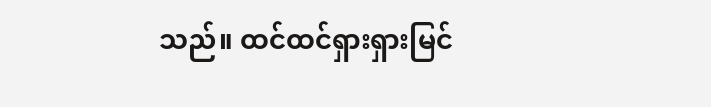သည်။ ထင်ထင်ရှားရှားမြင်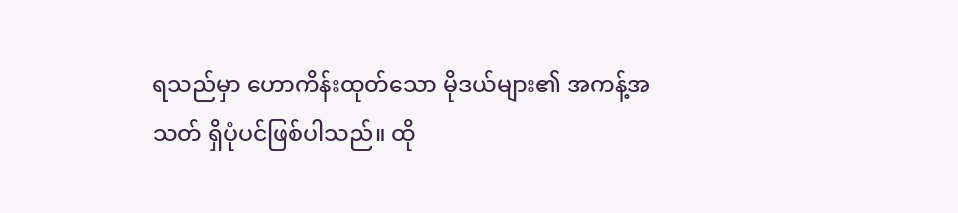ရသည်မှာ ဟောကိန်းထုတ်သော မိုဒယ်များ၏ အကန့်အသတ် ရှိပုံပင်ဖြစ်ပါသည်။ ထို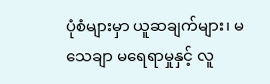ပုံစံများမှာ ယူဆချက်များ၊ မသေချာ မရေရာမှုနှင့် လူ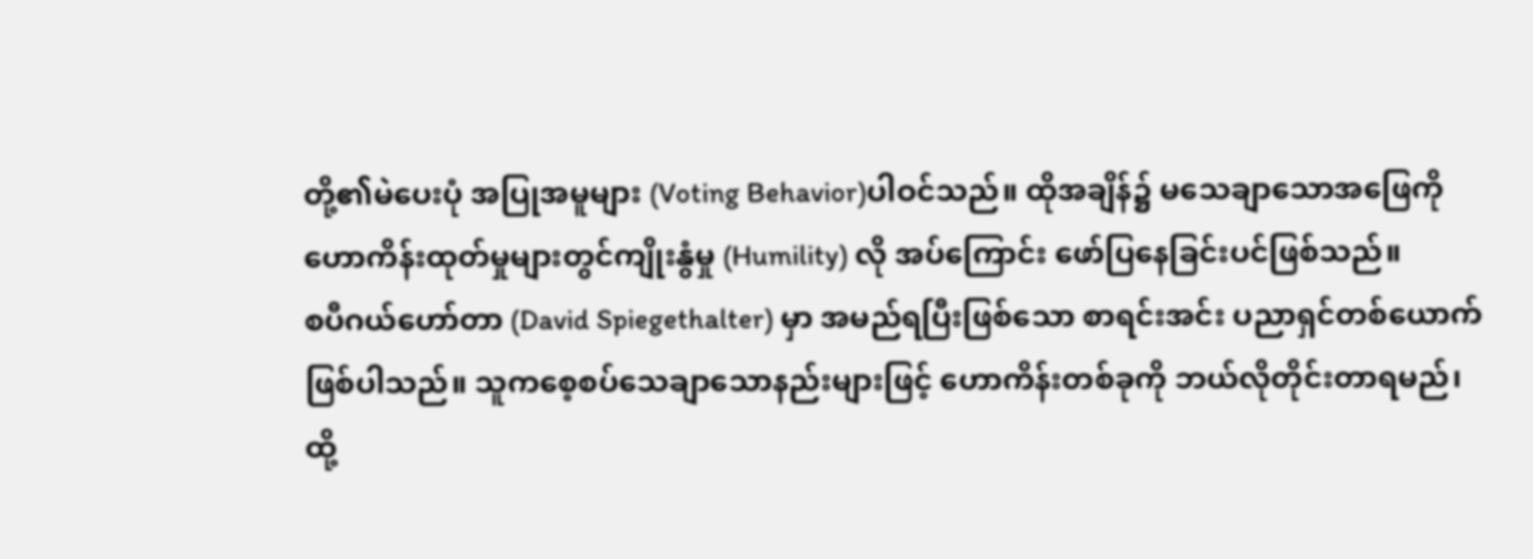တို့၏မဲပေးပုံ အပြုအမူများ (Voting Behavior)ပါဝင်သည်။ ထိုအချိန်၌ မသေချာသောအဖြေကိုဟောကိန်းထုတ်မှုများတွင်ကျိုးနွံမှု (Humility) လို အပ်ကြောင်း ဖော်ပြနေခြင်းပင်ဖြစ်သည်။
စပီဂယ်ဟော်တာ (David Spiegethalter) မှာ အမည်ရပြီးဖြစ်သော စာရင်းအင်း ပညာရှင်တစ်ယောက် ဖြစ်ပါသည်။ သူကစေ့စပ်သေချာသောနည်းများဖြင့် ဟောကိန်းတစ်ခုကို ဘယ်လိုတိုင်းတာရမည်၊ ထို့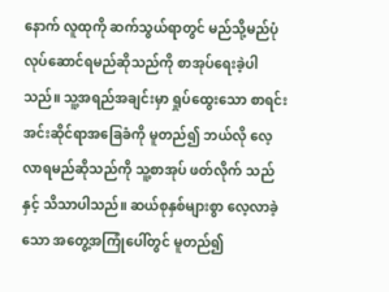နောက် လူထုကို ဆက်သွယ်ရာတွင် မည်သို့မည်ပုံ လုပ်ဆောင်ရမည်ဆိုသည်ကို စာအုပ်ရေးခဲ့ပါသည်။ သူ့အရည်အချင်းမှာ ရှုပ်ထွေးသော စာရင်းအင်းဆိုင်ရာအခြေခံကို မူတည်၍ ဘယ်လို လေ့လာရမည်ဆိုသည်ကို သူ့စာအုပ် ဖတ်လိုက် သည်နှင့် သိသာပါသည်။ ဆယ်စုနှစ်များစွာ လေ့လာခဲ့သော အတွေ့အကြုံပေါ်တွင် မူတည်၍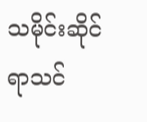သမိုင်းဆိုင်ရာသင်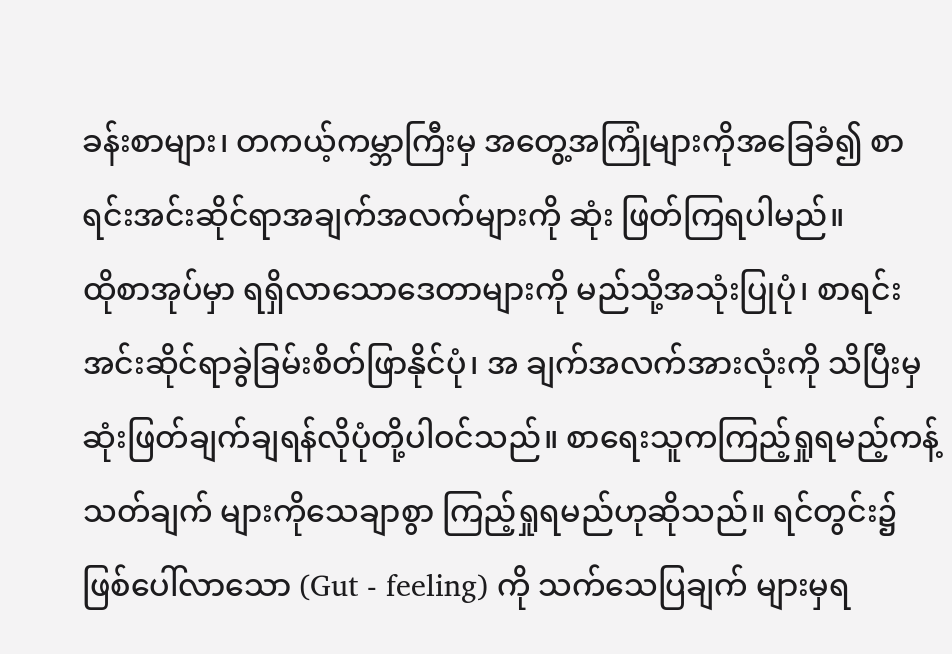ခန်းစာများ၊ တကယ့်ကမ္ဘာကြီးမှ အတွေ့အကြုံများကိုအခြေခံ၍ စာရင်းအင်းဆိုင်ရာအချက်အလက်များကို ဆုံး ဖြတ်ကြရပါမည်။
ထိုစာအုပ်မှာ ရရှိလာသောဒေတာများကို မည်သို့အသုံးပြုပုံ၊ စာရင်းအင်းဆိုင်ရာခွဲခြမ်းစိတ်ဖြာနိုင်ပုံ၊ အ ချက်အလက်အားလုံးကို သိပြီးမှဆုံးဖြတ်ချက်ချရန်လိုပုံတို့ပါဝင်သည်။ စာရေးသူကကြည့်ရှုရမည့်ကန့်သတ်ချက် များကိုသေချာစွာ ကြည့်ရှုရမည်ဟုဆိုသည်။ ရင်တွင်း၌ဖြစ်ပေါ်လာသော (Gut - feeling) ကို သက်သေပြချက် များမှရ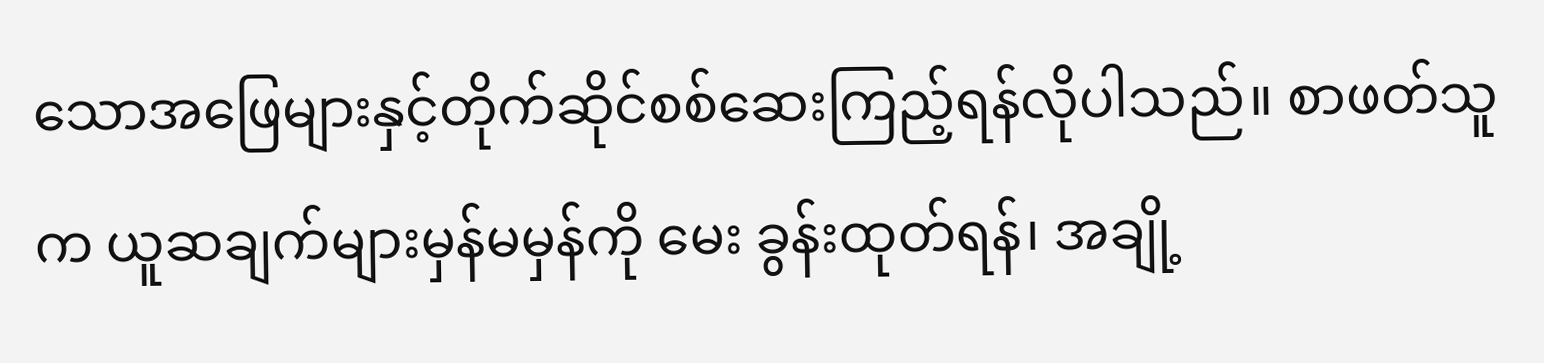သောအဖြေများနှင့်တိုက်ဆိုင်စစ်ဆေးကြည့်ရန်လိုပါသည်။ စာဖတ်သူက ယူဆချက်များမှန်မမှန်ကို မေး ခွန်းထုတ်ရန်၊ အချို့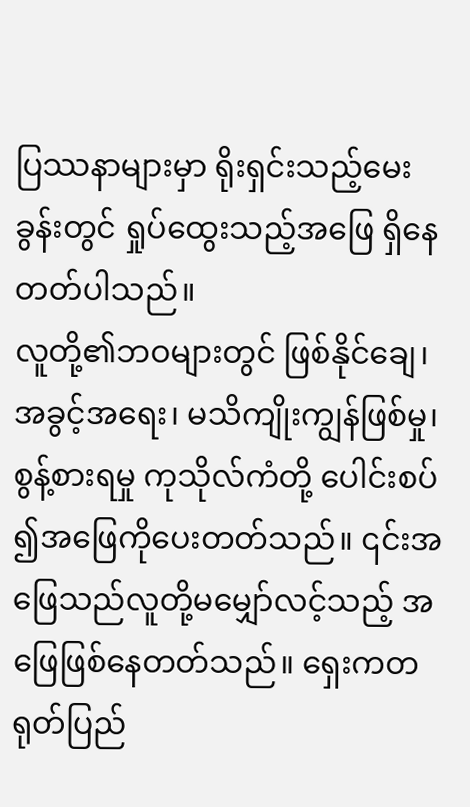ပြဿနာများမှာ ရိုးရှင်းသည့်မေးခွန်းတွင် ရှုပ်ထွေးသည့်အဖြေ ရှိနေတတ်ပါသည်။
လူတို့၏ဘဝများတွင် ဖြစ်နိုင်ချေ၊ အခွင့်အရေး၊ မသိကျိုးကျွန်ဖြစ်မှု၊ စွန့်စားရမှု ကုသိုလ်ကံတို့ ပေါင်းစပ် ၍အဖြေကိုပေးတတ်သည်။ ၎င်းအဖြေသည်လူတို့မမျှော်လင့်သည့် အဖြေဖြစ်နေတတ်သည်။ ရှေးကတရုတ်ပြည်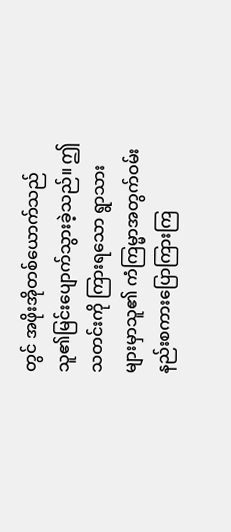တွင် အဖိုးအိုတစ်ယောက်သည် သူ၏မြင်းပျောက်သွားခဲ့သည်။ ဤသတင်းကို ကြားရသော ရွာသားများမှာသူ၏ ကံကြမ္မာအတွက်ဝမ်းနည်းစကားပြောကြားကြ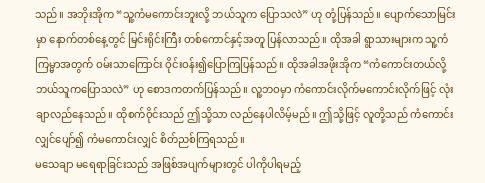သည်။ အဘိုးအိုက “သူ့ကံမကောင်းဘူးလို့ ဘယ်သူက ပြောသလဲ” ဟု တုံ့ပြန်သည်။ ပျောက်သောမြင်းမှာ နောက်တစ်နေ့တွင် မြင်းရိုင်းကြီး တစ်ကောင်နှင့်အတူ ပြန်လာသည်။ ထိုအခါ ရွာသားများက သူ့ကံကြမ္မာအတွက် ဝမ်းသာကြောင်း ဝိုင်းဝန်း၍ပြောကြပြန်သည်။ ထိုအခါအဖိုးအိုက “ကံကောင်းတယ်လို့ ဘယ်သူကပြောသလဲ” ဟု စောဒကတက်ပြန်သည်။ လူ့ဘဝမှာ ကံကောင်းလိုက်မကောင်းလိုက်ဖြင့် လုံးချာလည်နေသည်။ ထိုစက်ဝိုင်းသည် ဤသို့သာ လည်နေပါလိမ့်မည်။ ဤသို့ဖြင့် လူတို့သည် ကံကောင်းလျှင်ပျော်၍ ကံမကောင်းလျှင် စိတ်ညစ်ကြရသည်။
မသေချာ မရေရာခြင်းသည် အဖြစ်အပျက်များတွင် ပါကိုပါရမည့်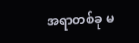အရာတစ်ခု မ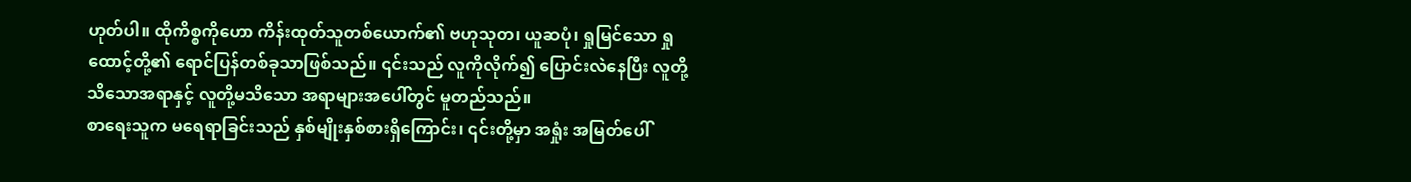ဟုတ်ပါ။ ထိုကိစ္စကိုဟော ကိန်းထုတ်သူတစ်ယောက်၏ ဗဟုသုတ၊ ယူဆပုံ၊ ရှုမြင်သော ရှုထောင့်တို့၏ ရောင်ပြန်တစ်ခုသာဖြစ်သည်။ ၎င်းသည် လူကိုလိုက်၍ ပြောင်းလဲနေပြီး လူတို့သိသောအရာနှင့် လူတို့မသိသော အရာများအပေါ်တွင် မူတည်သည်။
စာရေးသူက မရေရာခြင်းသည် နှစ်မျိုးနှစ်စားရှိကြောင်း၊ ၎င်းတို့မှာ အရှုံး အမြတ်ပေါ်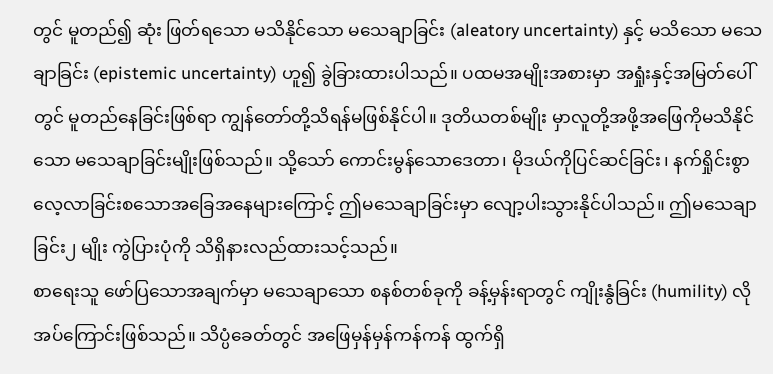တွင် မူတည်၍ ဆုံး ဖြတ်ရသော မသိနိုင်သော မသေချာခြင်း (aleatory uncertainty) နှင့် မသိသော မသေချာခြင်း (epistemic uncertainty) ဟူ၍ ခွဲခြားထားပါသည်။ ပထမအမျိုးအစားမှာ အရှုံးနှင့်အမြတ်ပေါ်တွင် မူတည်နေခြင်းဖြစ်ရာ ကျွန်တော်တို့သိရန်မဖြစ်နိုင်ပါ။ ဒုတိယတစ်မျိုး မှာလူတို့အဖို့အဖြေကိုမသိနိုင်သော မသေချာခြင်းမျိုးဖြစ်သည်။ သို့သော် ကောင်းမွန်သောဒေတာ၊ မိုဒယ်ကိုပြင်ဆင်ခြင်း၊ နက်ရှိုင်းစွာလေ့လာခြင်းစသောအခြေအနေများကြောင့် ဤမသေချာခြင်းမှာ လျော့ပါးသွားနိုင်ပါသည်။ ဤမသေချာခြင်း၂ မျိုး ကွဲပြားပုံကို သိရှိနားလည်ထားသင့်သည်။
စာရေးသူ ဖော်ပြသောအချက်မှာ မသေချာသော စနစ်တစ်ခုကို ခန့်မှန်းရာတွင် ကျိုးနွံခြင်း (humility) လိုအပ်ကြောင်းဖြစ်သည်။ သိပ္ပံခေတ်တွင် အဖြေမှန်မှန်ကန်ကန် ထွက်ရှိ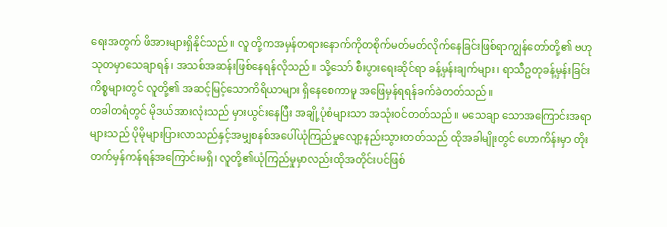ရေးအတွက် ဖိအားများရှိနိုင်သည်။ လူ တို့ကအမှန်တရားနောက်ကိုတစိုက်မတ်မတ်လိုက်နေခြင်းဖြစ်ရာကျွန်တော်တို့၏ ဗဟုသုတမှာသေချာရန်၊ အသစ်အဆန်းဖြစ်နေရန်လိုသည်။ သို့သော် စီးပွားရေးဆိုင်ရာ ခန့်မှန်းချက်များ၊ ရာသီဥတုခန့်မှန်းခြင်းကိစ္စများတွင် လူတို့၏ အဆင့်မြင့်သောကိရိယာများ ရှိနေစေကာမူ အဖြေမှန်ရရန်ခက်ခဲတတ်သည်။
တခါတရံတွင် မိုဒယ်အားလုံးသည် မှားယွင်းနေပြီး အချို့ပုံစံများသာ အသုံးဝင်တတ်သည်။ မသေချာ သောအကြောင်းအရာများသည် ပိုမိုများပြားလာသည်နှင့်အမျှစနစ်အပေါ်ယုံကြည်မှုလျော့နည်းသွားတတ်သည် ထိုအခါမျိုးတွင် ဟောကိန်းမှာ တိုးတက်မှန်ကန်ရန်အကြောင်းမရှိ၊ လူတို့၏ယုံကြည်မှုမှာလည်းထိုအတိုင်းပင်ဖြစ်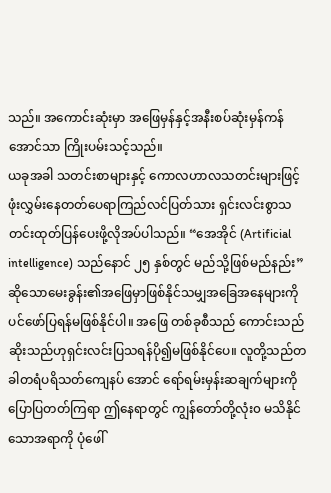သည်။ အကောင်းဆုံးမှာ အဖြေမှန်နှင့်အနီးစပ်ဆုံးမှန်ကန်အောင်သာ ကြိုးပမ်းသင့်သည်။
ယခုအခါ သတင်းစာများနှင့် ကောလဟာလသတင်းများဖြင့် ဖုံးလွှမ်းနေတတ်ပေရာကြည်လင်ပြတ်သား ရှင်းလင်းစွာသတင်းထုတ်ပြန်ပေးဖို့လိုအပ်ပါသည်။ “အေအိုင် (Artificial intelligence) သည်နောင် ၂၅ နှစ်တွင် မည်သို့ဖြစ်မည်နည်း” ဆိုသောမေးခွန်း၏အဖြေမှာဖြစ်နိုင်သမျှအခြေအနေများကိုပင်ဖော်ပြရန်မဖြစ်နိုင်ပါ။ အဖြေ တစ်ခုစီသည် ကောင်းသည်ဆိုးသည်ဟုရှင်းလင်းပြသရန်ပို၍မဖြစ်နိုင်ပေ။ လူတို့သည်တခါတရံပရိသတ်ကျေနပ် အောင် ရော်ရမ်းမှန်းဆချက်များကို ပြောပြတတ်ကြရာ ဤနေရာတွင် ကျွန်တော်တို့လုံး၀ မသိနိုင်သောအရာကို ပုံဖေါ်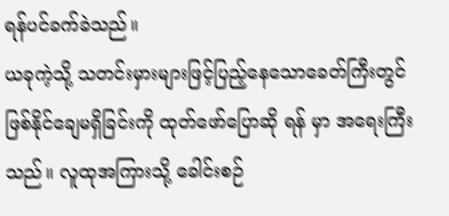ရန်ပင်ခက်ခဲသည်။
ယခုကဲ့သို့ သတင်းမှားများဖြင့်ပြည့်နေသောခေတ်ကြီးတွင် ဖြစ်နိုင်ချေမရှိခြင်းကို ထုတ်ဖော်ပြောဆို ရန် မှာ အရေးကြီးသည်။ လူထုအကြားသို့ ခေါင်းစဉ်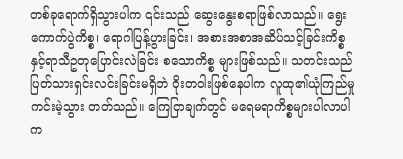တစ်ခုရောက်ရှိသွားပါက ၎င်းသည် ဆွေးနွေးစရာဖြစ်လာသည်။ ရွေးကောက်ပွဲကိစ္စ၊ ရောဂါပြန့်ပွားခြင်း၊ အစားအစာအဆိပ်သင့်ခြင်းကိစ္စနှင့်ရာသီဥတုပြောင်းလဲခြင်း စသောကိစ္စ များဖြစ်သည်။ သတင်းသည် ပြတ်သားရှင်းလင်းခြင်းမရှိဘဲ ဝိုးတဝါးဖြစ်နေပါက လူထု၏ယုံကြည်မှု ကင်းမဲ့သွား တတ်သည်။ ကြေငြာချက်တွင် မရေမရာကိစ္စများပါလာပါက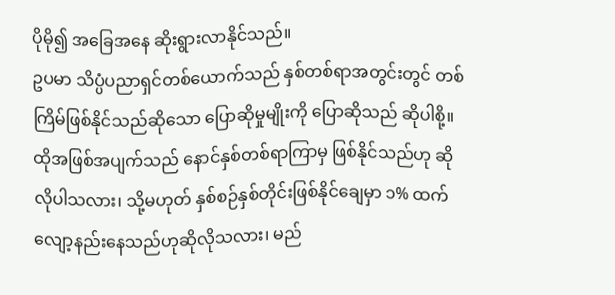ပိုမို၍ အခြေအနေ ဆိုးရွားလာနိုင်သည်။
ဥပမာ သိပ္ပံပညာရှင်တစ်ယောက်သည် နှစ်တစ်ရာအတွင်းတွင် တစ်ကြိမ်ဖြစ်နိုင်သည်ဆိုသော ပြောဆိုမှုမျိုးကို ပြောဆိုသည် ဆိုပါစို့။ ထိုအဖြစ်အပျက်သည် နောင်နှစ်တစ်ရာကြာမှ ဖြစ်နိုင်သည်ဟု ဆိုလိုပါသလား၊ သို့မဟုတ် နှစ်စဉ်နှစ်တိုင်းဖြစ်နိုင်ချေမှာ ၁% ထက် လျော့နည်းနေသည်ဟုဆိုလိုသလား၊ မည်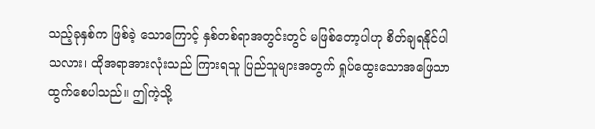သည့်ခုနှစ်က ဖြစ်ခဲ့ သောကြောင့် နှစ်တစ်ရာအတွင်းတွင် မဖြစ်တော့ပါဟု စိတ်ချရနိုင်ပါသလား၊ ထိုအရာအားလုံးသည် ကြားရသူ ပြည်သူများအတွက် ရှုပ်ထွေးသောအဖြေသာ ထွက်စေပါသည်။ ဤကဲ့သို့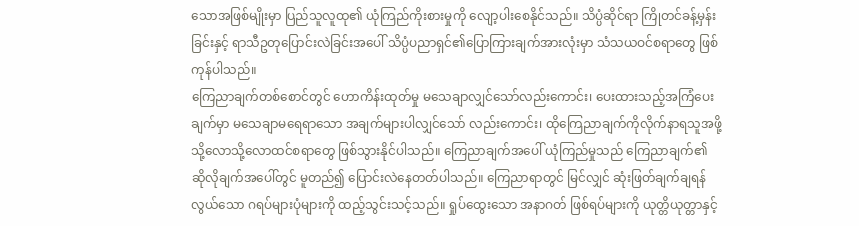သောအဖြစ်မျိုးမှာ ပြည်သူလူထု၏ ယုံကြည်ကိုးစားမှုကို လျော့ပါးစေနိုင်သည်။ သိပ္ပံဆိုင်ရာ ကြိုတင်ခန့်မှန်းခြင်းနှင့် ရာသီဥတုပြောင်းလဲခြင်းအပေါ် သိပ္ပံပညာရှင်၏ပြောကြားချက်အားလုံးမှာ သံသယဝင်စရာတွေ ဖြစ်ကုန်ပါသည်။
ကြေညာချက်တစ်စောင်တွင် ဟောကိန်းထုတ်မှု မသေချာလျှင်သော်လည်းကောင်း၊ ပေးထားသည့်အကြံပေးချက်မှာ မသေချာမရေရာသော အချက်များပါလျှင်သော် လည်းကောင်း၊ ထိုကြေညာချက်ကိုလိုက်နာရသူအဖို့ သို့လောသို့လောထင်စရာတွေ ဖြစ်သွားနိုင်ပါသည်။ ကြေညာချက်အပေါ် ယုံကြည်မှုသည် ကြေညာချက်၏ ဆိုလိုချက်အပေါ်တွင် မူတည်၍ ပြောင်းလဲနေတတ်ပါသည်။ ကြေညာရာတွင် မြင်လျှင် ဆုံးဖြတ်ချက်ချရန်လွယ်သော ဂရပ်များပုံများကို ထည့်သွင်းသင့်သည်။ ရှုပ်ထွေးသော အနာဂတ် ဖြစ်ရပ်များကို ယုတ္တိယုတ္တာနှင့်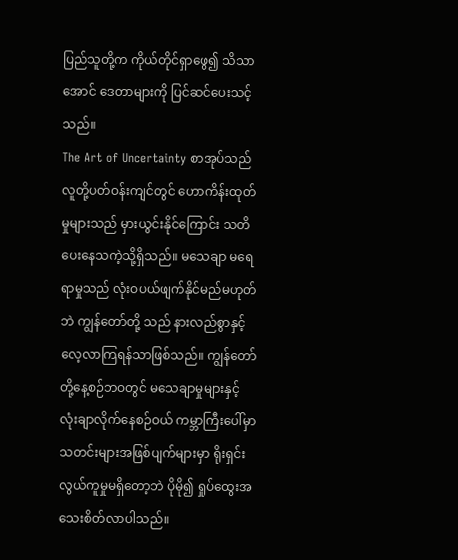ပြည်သူတို့က ကိုယ်တိုင်ရှာဖွေ၍ သိသာအောင် ဒေတာများကို ပြင်ဆင်ပေးသင့်သည်။
The Art of Uncertainty စာအုပ်သည် လူတို့ပတ်ဝန်းကျင်တွင် ဟောကိန်းထုတ်မှုများသည် မှားယွင်းနိုင်ကြောင်း သတိပေးနေသကဲ့သို့ရှိသည်။ မသေချာ မရေရာမှုသည် လုံးဝပယ်ဖျက်နိုင်မည်မဟုတ်ဘဲ ကျွန်တော်တို့ သည် နားလည်စွာနှင့် လေ့လာကြရန်သာဖြစ်သည်။ ကျွန်တော်တို့နေ့စဉ်ဘဝတွင် မသေချာမှုများနှင့် လုံးချာလိုက်နေစဉ်ဝယ် ကမ္ဘာကြီးပေါ်မှာ သတင်းများအဖြစ်ပျက်များမှာ ရိုးရှင်းလွယ်ကူမှုမရှိတော့ဘဲ ပိုမို၍ ရှုပ်ထွေးအသေးစိတ်လာပါသည်။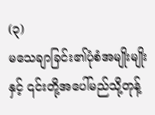(၃)
မသေချာခြင်း၏ပုံစံအမျိုးမျိုးနှင့် ၎င်းတို့အပေါ်မည်သို့တုန့်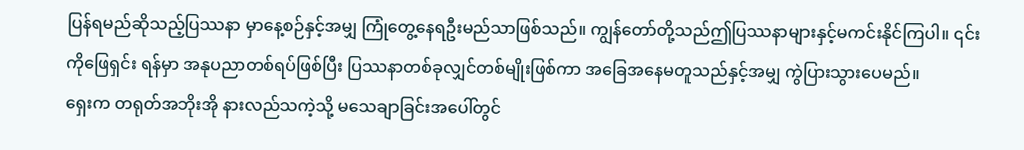ပြန်ရမည်ဆိုသည့်ပြဿနာ မှာနေ့စဉ်နှင့်အမျှ ကြုံတွေ့နေရဦးမည်သာဖြစ်သည်။ ကျွန်တော်တို့သည်ဤပြဿနာများနှင့်မကင်းနိုင်ကြပါ။ ၎င်းကိုဖြေရှင်း ရန်မှာ အနုပညာတစ်ရပ်ဖြစ်ပြီး ပြဿနာတစ်ခုလျှင်တစ်မျိုးဖြစ်ကာ အခြေအနေမတူသည်နှင့်အမျှ ကွဲပြားသွားပေမည်။
ရှေးက တရုတ်အဘိုးအို နားလည်သကဲ့သို့ မသေချာခြင်းအပေါ်တွင်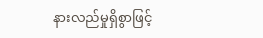နားလည်မှုရှိစွာဖြင့်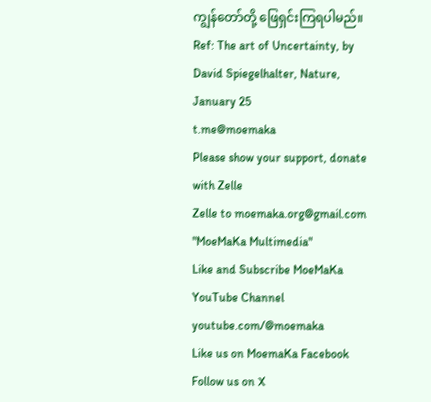ကျွန်တော်တို့ ဖြေရှင်းကြရပါမည်။
Ref: The art of Uncertainty, by David Spiegelhalter, Nature, January 25
t.me@moemaka
Please show your support, donate with Zelle
Zelle to moemaka.org@gmail.com "MoeMaKa Multimedia"
Like and Subscribe MoeMaKa YouTube Channel
youtube.com/@moemaka
Like us on MoemaKa Facebook
Follow us on X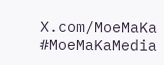X.com/MoeMaKa
#MoeMaKaMedia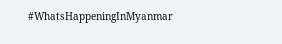#WhatsHappeningInMyanmar